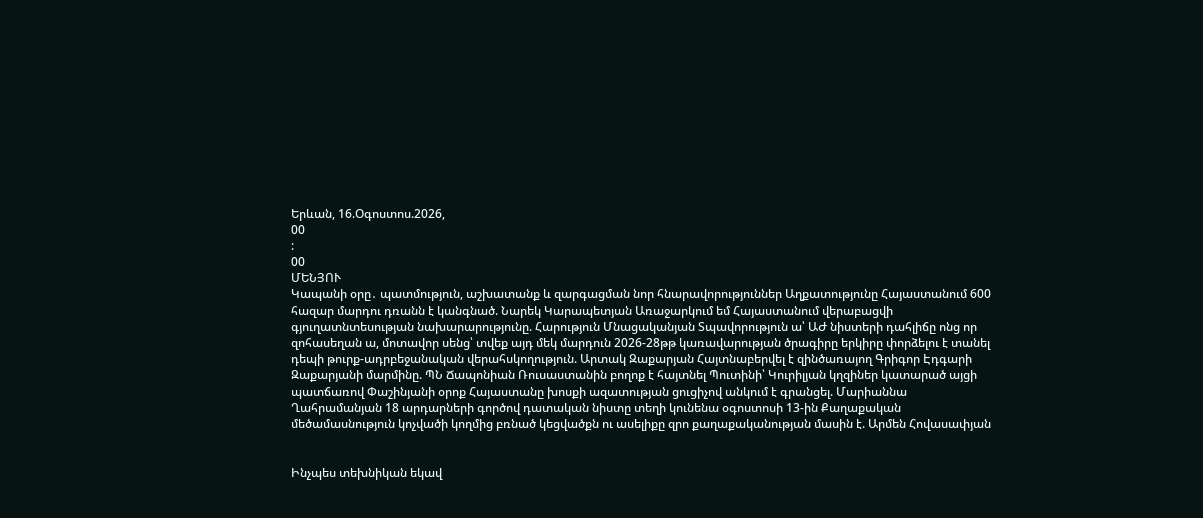Երևան, 16.Օգոստոս.2026,
00
:
00
ՄԵՆՅՈՒ
Կապանի օրը․ պատմություն, աշխատանք և զարգացման նոր հնարավորություններ Աղքատությունը Հայաստանում 600 հազար մարդու դռանն է կանգնած. Նարեկ Կարապետյան Առաջարկում եմ Հայաստանում վերաբացվի գյուղատնտեսության նախարարությունը. Հարություն Մնացականյան Տպավորություն ա՝ ԱԺ նիստերի դահլիճը ոնց որ զոհասեղան ա, մոտավոր սենց՝ տվեք այդ մեկ մարդուն 2026-28թթ կառավարության ծրագիրը երկիրը փորձելու է տանել դեպի թուրք-ադրբեջանական վերահսկողություն. Արտակ Զաքարյան Հայտնաբերվել է զինծառայող Գրիգոր Էդգարի Զաքարյանի մարմինը. ՊՆ Ճապոնիան Ռուսաստանին բողոք է հայտնել Պուտինի՝ Կուրիլյան կղզիներ կատարած այցի պատճառով Փաշինյանի օրոք Հայաստանը խոսքի ազատության ցուցիչով անկում է գրանցել. Մարիաննա Ղահրամանյան 18 արդարների գործով դատական նիստը տեղի կունենա օգոստոսի 13-ին Քաղաքական մեծամասնություն կոչվածի կողմից բռնած կեցվածքն ու ասելիքը զրո քաղաքականության մասին է. Արմեն Հովասափյան


Ինչպես տեխնիկան եկավ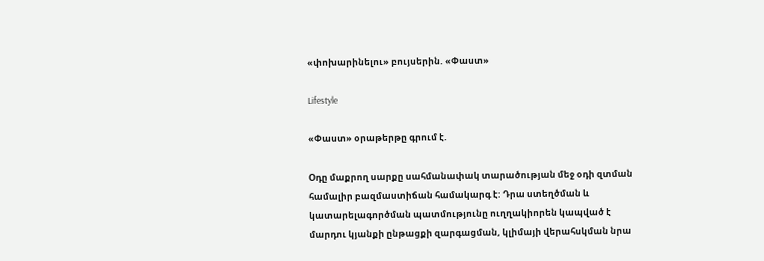«փոխարինելու» բույսերին. «Փաստ»

Lifestyle

«Փաստ» օրաթերթը գրում է.

Օդը մաքրող սարքը սահմանափակ տարածության մեջ օդի զտման համալիր բազմաստիճան համակարգ է: Դրա ստեղծման և կատարելագործման պատմությունը ուղղակիորեն կապված է մարդու կյանքի ընթացքի զարգացման, կլիմայի վերահսկման նրա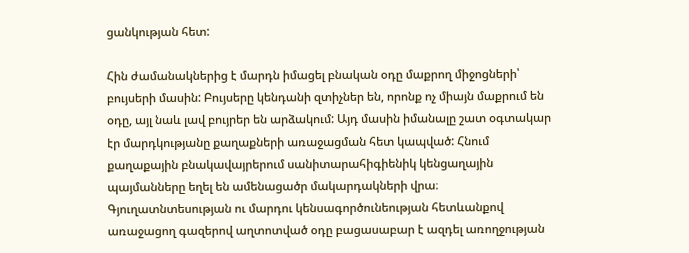ցանկության հետ:

Հին ժամանակներից է մարդն իմացել բնական օդը մաքրող միջոցների՝ բույսերի մասին: Բույսերը կենդանի զտիչներ են, որոնք ոչ միայն մաքրում են օդը, այլ նաև լավ բույրեր են արձակում: Այդ մասին իմանալը շատ օգտակար էր մարդկությանը քաղաքների առաջացման հետ կապված: Հնում քաղաքային բնակավայրերում սանիտարահիգիենիկ կենցաղային պայմանները եղել են ամենացածր մակարդակների վրա։ Գյուղատնտեսության ու մարդու կենսագործունեության հետևանքով առաջացող գազերով աղտոտված օդը բացասաբար է ազդել առողջության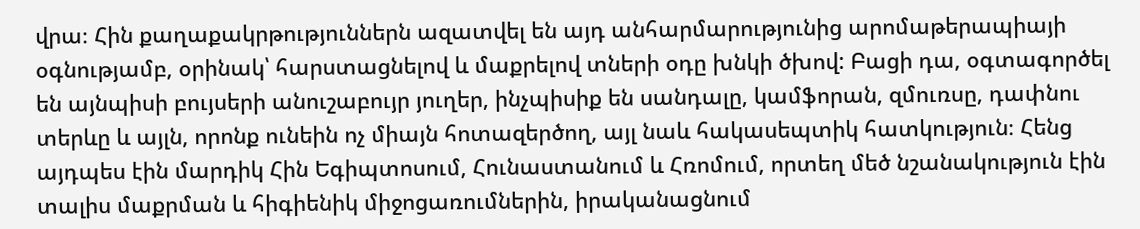վրա։ Հին քաղաքակրթություններն ազատվել են այդ անհարմարությունից արոմաթերապիայի օգնությամբ, օրինակ՝ հարստացնելով և մաքրելով տների օդը խնկի ծխով: Բացի դա, օգտագործել են այնպիսի բույսերի անուշաբույր յուղեր, ինչպիսիք են սանդալը, կամֆորան, զմուռսը, դափնու տերևը և այլն, որոնք ունեին ոչ միայն հոտազերծող, այլ նաև հակասեպտիկ հատկություն։ Հենց այդպես էին մարդիկ Հին Եգիպտոսում, Հունաստանում և Հռոմում, որտեղ մեծ նշանակություն էին տալիս մաքրման և հիգիենիկ միջոցառումներին, իրականացնում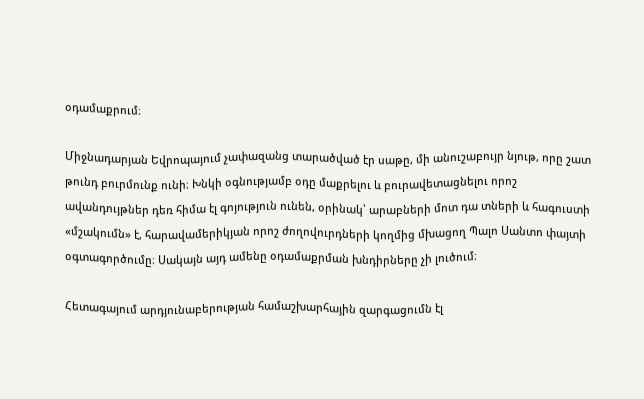օդամաքրում։

Միջնադարյան Եվրոպայում չափազանց տարածված էր սաթը, մի անուշաբույր նյութ, որը շատ թունդ բուրմունք ունի։ Խնկի օգնությամբ օդը մաքրելու և բուրավետացնելու որոշ ավանդույթներ դեռ հիմա էլ գոյություն ունեն, օրինակ՝ արաբների մոտ դա տների և հագուստի «մշակումն» է, հարավամերիկյան որոշ ժողովուրդների կողմից մխացող Պալո Սանտո փայտի օգտագործումը։ Սակայն այդ ամենը օդամաքրման խնդիրները չի լուծում։

Հետագայում արդյունաբերության համաշխարհային զարգացումն էլ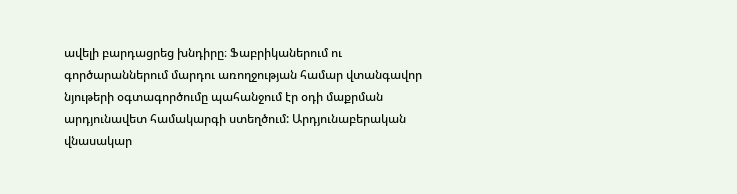ավելի բարդացրեց խնդիրը։ Ֆաբրիկաներում ու գործարաններում մարդու առողջության համար վտանգավոր նյութերի օգտագործումը պահանջում էր օդի մաքրման արդյունավետ համակարգի ստեղծում: Արդյունաբերական վնասակար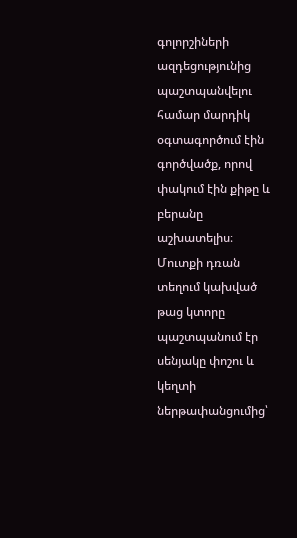գոլորշիների ազդեցությունից պաշտպանվելու համար մարդիկ օգտագործում էին գործվածք, որով փակում էին քիթը և բերանը աշխատելիս։ Մուտքի դռան տեղում կախված թաց կտորը պաշտպանում էր սենյակը փոշու և կեղտի ներթափանցումից՝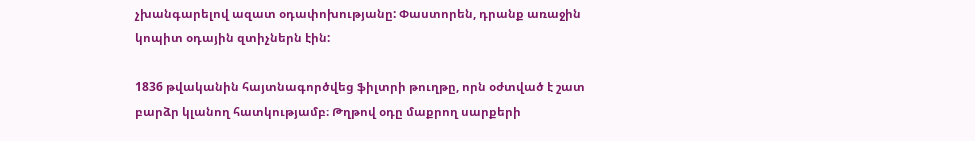չխանգարելով ազատ օդափոխությանը: Փաստորեն, դրանք առաջին կոպիտ օդային զտիչներն էին:

1836 թվականին հայտնագործվեց ֆիլտրի թուղթը, որն օժտված է շատ բարձր կլանող հատկությամբ։ Թղթով օդը մաքրող սարքերի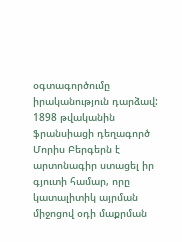օգտագործումը իրականություն դարձավ: 1898 թվականին ֆրանսիացի դեղագործ Մորիս Բերգերն է արտոնագիր ստացել իր գյուտի համար, որը կատալիտիկ այրման միջոցով օդի մաքրման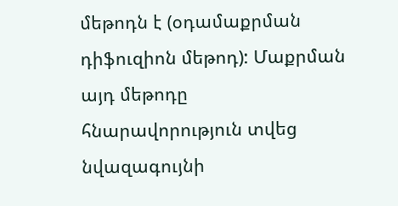մեթոդն է (օդամաքրման դիֆուզիոն մեթոդ): Մաքրման այդ մեթոդը հնարավորություն տվեց նվազագույնի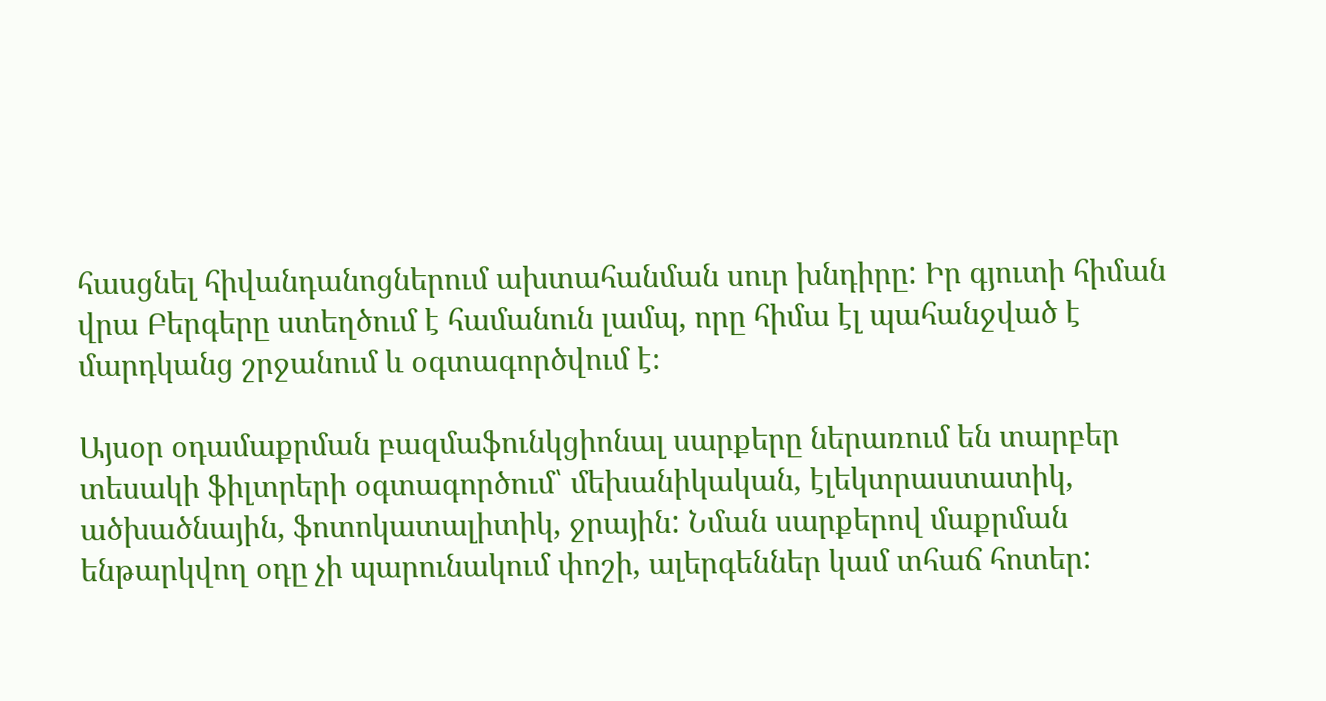հասցնել հիվանդանոցներում ախտահանման սուր խնդիրը: Իր գյուտի հիման վրա Բերգերը ստեղծում է համանուն լամպ, որը հիմա էլ պահանջված է մարդկանց շրջանում և օգտագործվում է։

Այսօր օդամաքրման բազմաֆունկցիոնալ սարքերը ներառում են տարբեր տեսակի ֆիլտրերի օգտագործում՝ մեխանիկական, էլեկտրաստատիկ, ածխածնային, ֆոտոկատալիտիկ, ջրային: Նման սարքերով մաքրման ենթարկվող օդը չի պարունակում փոշի, ալերգեններ կամ տհաճ հոտեր: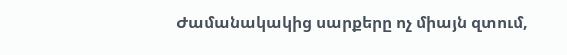Ժամանակակից սարքերը ոչ միայն զտում,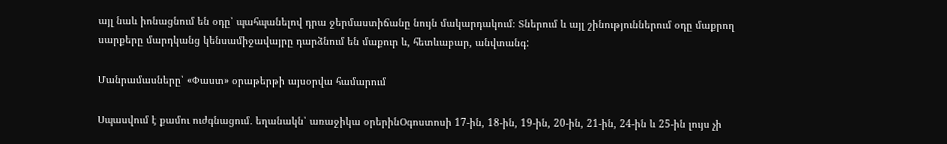այլ նաև իոնացնում են օդը՝ պահպանելով դրա ջերմաստիճանը նույն մակարդակում։ Տներում և այլ շինություններում օդը մաքրող սարքերը մարդկանց կենսամիջավայրը դարձնում են մաքուր և, հետևաբար, անվտանգ:

Մանրամասները՝ «Փաստ» օրաթերթի այսօրվա համարում

Սպասվում է քամու ուժգնացում․ եղանակն՝ առաջիկա օրերինՕգոստոսի 17-ին, 18-ին, 19-ին, 20-ին, 21-ին, 24-ին և 25-ին լույս չի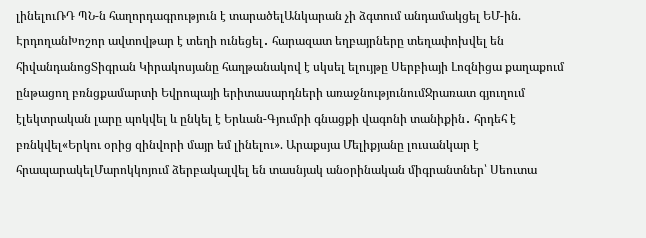լինելուՌԴ ՊՆ-ն հաղորդագրություն է տարածելԱնկարան չի ձգտում անդամակցել ԵՄ-ին. ԷրդողանԽոշոր ավտովթար է տեղի ունեցել․ հարազատ եղբայրները տեղափոխվել են հիվանդանոցՏիգրան Կիրակոսյանը հաղթանակով է սկսել ելույթը Սերբիայի Լոզնիցա քաղաքում ընթացող բռնցքամարտի Եվրոպայի երիտասարդների առաջնությունումՋրառատ գյուղում էլեկտրական լարը պոկվել և ընկել է Երևան-Գյումրի գնացքի վագոնի տանիքին․ հրդեհ է բռնկվել«Երկու օրից զինվորի մայր եմ լինելու». Արաքսյա Մելիքյանը լուսանկար է հրապարակելՄարոկկոյում ձերբակալվել են տասնյակ անօրինական միգրանտներ՝ Սեուտա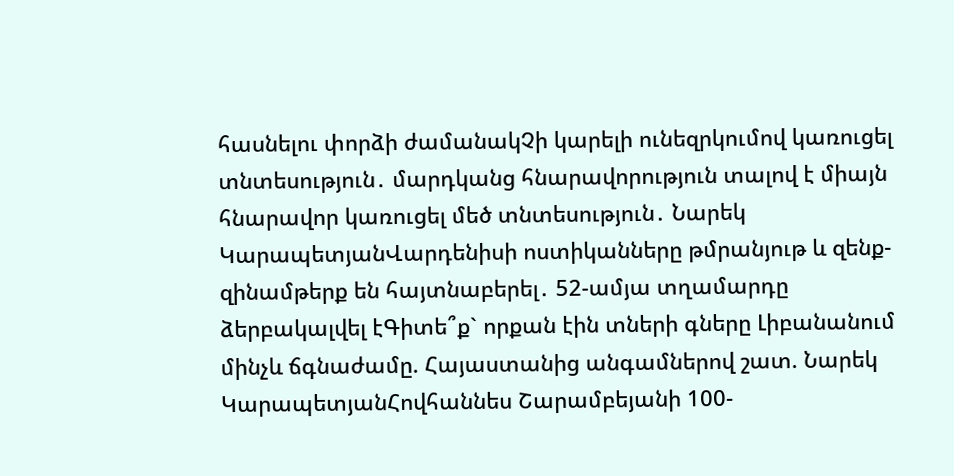հասնելու փորձի ժամանակՉի կարելի ունեզրկումով կառուցել տնտեսություն․ մարդկանց հնարավորություն տալով է միայն հնարավոր կառուցել մեծ տնտեսություն․ Նարեկ ԿարապետյանՎարդենիսի ոստիկանները թմրանյութ և զենք-զինամթերք են հայտնաբերել․ 52-ամյա տղամարդը ձերբակալվել էԳիտե՞ք` որքան էին տների գները Լիբանանում մինչև ճգնաժամը. Հայաստանից անգամներով շատ. Նարեկ ԿարապետյանՀովհաննես Շարամբեյանի 100-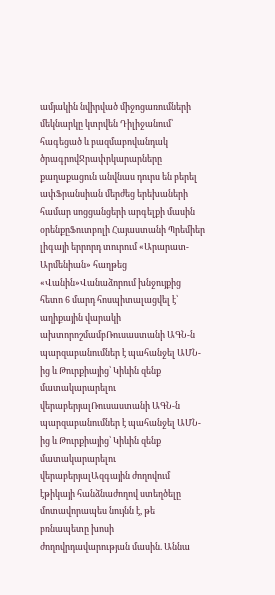ամյակին նվիրված միջոցառումների մեկնարկը կտրվեն Դիլիջանում՝ հագեցած և բազմաբովանդակ ծրագրովՋրափրկարարները քաղաքացուն անվնաս դուրս են բերել ափՖրանսիան մերժեց երեխաների համար սոցցանցերի արգելքի մասին օրենքըՖուտբոլի Հայաստանի Պրեմիեր լիգայի երրորդ տուրում «Արարատ-Արմենիան» հաղթեց «Վանին»Վանաձորում խնջույքից հետո 6 մարդ հոսպիտալացվել է՝ աղիքային վարակի ախտորոշմամբՌուսաստանի ԱԳՆ-ն պարզաբանումներ է պահանջել ԱՄՆ-ից և Թուրքիայից՝ Կիևին զենք մատակարարելու վերաբերյալՌուսաստանի ԱԳՆ-ն պարզաբանումներ է պահանջել ԱՄՆ-ից և Թուրքիայից՝ Կիևին զենք մատակարարելու վերաբերյալԱզգային ժողովում էթիկայի հանձնաժողով ստեղծելը մոտավորապես նույնն է, թե բռնապետը խոսի ժողովրդավարության մասին. Աննա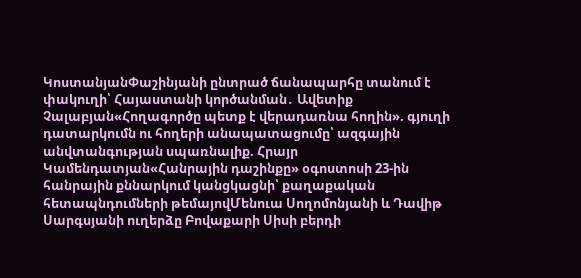ԿոստանյանՓաշինյանի ընտրած ճանապարհը տանում է փակուղի՝ Հայաստանի կործանման․ Ավետիք Չալաբյան«Հողագործը պետք է վերադառնա հողին». գյուղի դատարկումն ու հողերի անապատացումը՝ ազգային անվտանգության սպառնալիք. Հրայր Կամենդատյան«Հանրային դաշինքը» օգոստոսի 23-ին հանրային քննարկում կանցկացնի՝ քաղաքական հետապնդումների թեմայովՄենուա Սողոմոնյանի և Դավիթ Սարգսյանի ուղերձը Բովաքարի Սիսի բերդի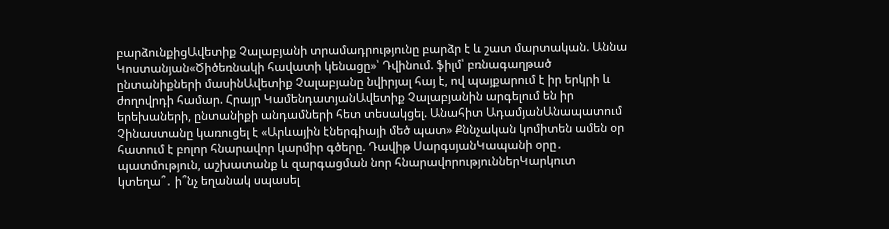բարձունքիցԱվետիք Չալաբյանի տրամադրությունը բարձր է և շատ մարտական. Աննա Կոստանյան«Ծիծեռնակի հավատի կենացը»՝ Դվինում. ֆիլմ՝ բռնագաղթած ընտանիքների մասինԱվետիք Չալաբյանը նվիրյալ հայ է, ով պայքարում է իր երկրի և ժողովրդի համար. Հրայր ԿամենդատյանԱվետիք Չալաբյանին արգելում են իր երեխաների, ընտանիքի անդամների հետ տեսակցել. Անահիտ ԱդամյանԱնապատում Չինաստանը կառուցել է «Արևային էներգիայի մեծ պատ» Քննչական կոմիտեն ամեն օր հատում է բոլոր հնարավոր կարմիր գծերը. Դավիթ ՍարգսյանԿապանի օրը․ պատմություն, աշխատանք և զարգացման նոր հնարավորություններԿարկուտ կտեղա՞․ ի՞նչ եղանակ սպասել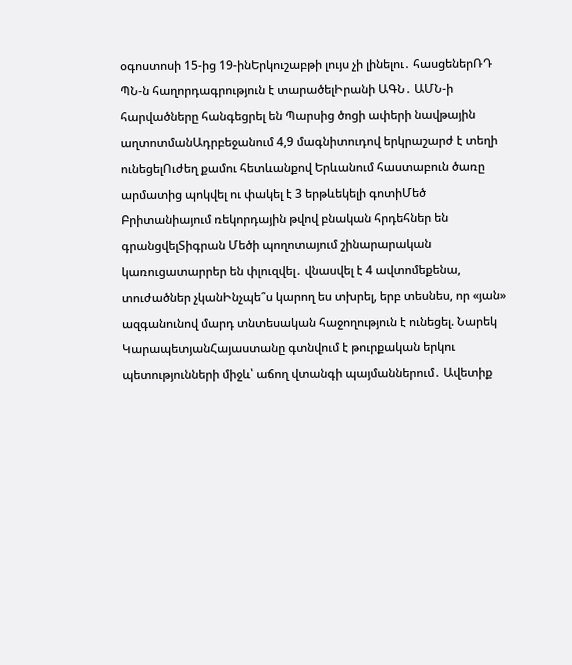օգոստոսի 15-ից 19-ինԵրկուշաբթի լույս չի լինելու․ հասցեներՌԴ ՊՆ-ն հաղորդագրություն է տարածելԻրանի ԱԳՆ․ ԱՄՆ-ի հարվածները հանգեցրել են Պարսից ծոցի ափերի նավթային աղտոտմանԱդրբեջանում 4,9 մագնիտուդով երկրաշարժ է տեղի ունեցելՈւժեղ քամու հետևանքով Երևանում հաստաբուն ծառը արմատից պոկվել ու փակել է 3 երթևեկելի գոտիՄեծ Բրիտանիայում ռեկորդային թվով բնական հրդեհներ են գրանցվելՏիգրան Մեծի պողոտայում շինարարական կառուցատարրեր են փլուզվել․ վնասվել է 4 ավտոմեքենա, տուժածներ չկանԻնչպե՞ս կարող ես տխրել, երբ տեսնես, որ «յան» ազգանունով մարդ տնտեսական հաջողություն է ունեցել. Նարեկ ԿարապետյանՀայաստանը գտնվում է թուրքական երկու պետությունների միջև՝ աճող վտանգի պայմաններում․ Ավետիք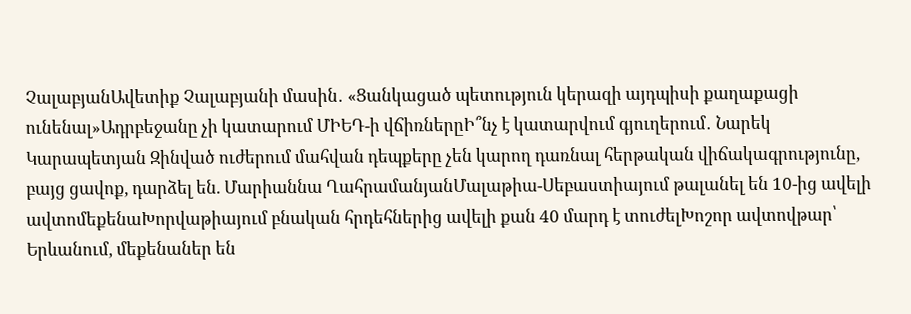ՉալաբյանԱվետիք Չալաբյանի մասին․ «Ցանկացած պետություն կերազի այդպիսի քաղաքացի ունենալ»Ադրբեջանը չի կատարում ՄԻԵԴ-ի վճիռներըԻ՞նչ է կատարվում գյուղերում․ Նարեկ Կարապետյան Զինված ուժերում մահվան դեպքերը չեն կարող դառնալ հերթական վիճակագրությունը, բայց ցավոք, դարձել են. Մարիաննա ՂահրամանյանՄալաթիա-Սեբաստիայում թալանել են 10-ից ավելի ավտոմեքենաԽորվաթիայում բնական հրդեհներից ավելի քան 40 մարդ է տուժելԽոշոր ավտովթար՝ Երևանում, մեքենաներ են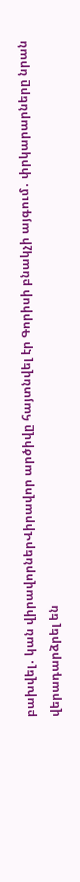բախվել․ կան վիրավորներՎիրավոր արծիվը հայտնվել էր Գորիսի բնակչի այգում․ փրկարարները նրան վերադարձրել են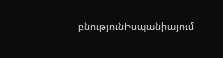բնությունԻսպանիայում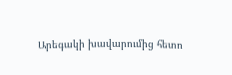Արեգակի խավարումից հետո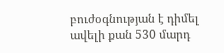բուժօգնության է դիմել ավելի քան 530 մարդ